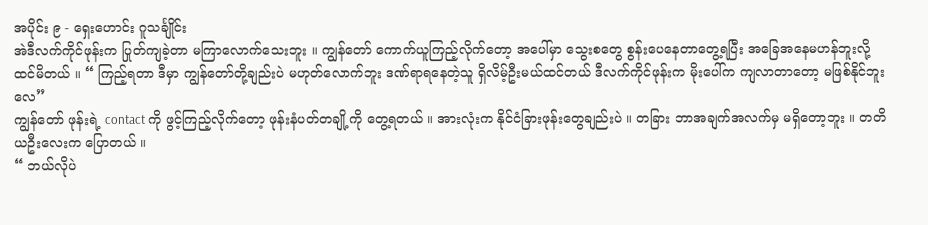အပိုင်း ၉ - ရှေးဟောင်း ဂူသင်္ချိုင်း
အဲဒီလက်ကိုင်ဖုန်းက ပြုတ်ကျခဲ့တာ မကြာလောက်သေးဘူး ။ ကျွန်တော် ကောက်ယူကြည့်လိုက်တော့ အပေါ်မှာ သွေးစတွေ စွန်းပေနေတာတွေ့ရပြီး အခြေအနေမဟန်ဘူးလို့ ထင်မိတယ် ။ “ ကြည့်ရတာ ဒီမှာ ကျွန်တော်တို့ချည်းပဲ မဟုတ်လောက်ဘူး ဒဏ်ရာရနေတဲ့သူ ရှိလိမ့်ဦးမယ်ထင်တယ် ဒီလက်ကိုင်ဖုန်းက မိုးပေါ်က ကျလာတာတော့ မဖြစ်နိုင်ဘူးလေ”
ကျွန်တော် ဖုန်းရဲ့ contact ကို ဖွင့်ကြည့်လိုက်တော့ ဖုန်းနံပတ်တချို့ကို တွေ့ရတယ် ။ အားလုံးက နိုင်ငံခြားဖုန်းတွေချည်းပဲ ။ တခြား ဘာအချက်အလက်မှ မရှိတော့ဘူး ။ တတိယဦးလေးက ပြောတယ် ။
“ ဘယ်လိုပဲ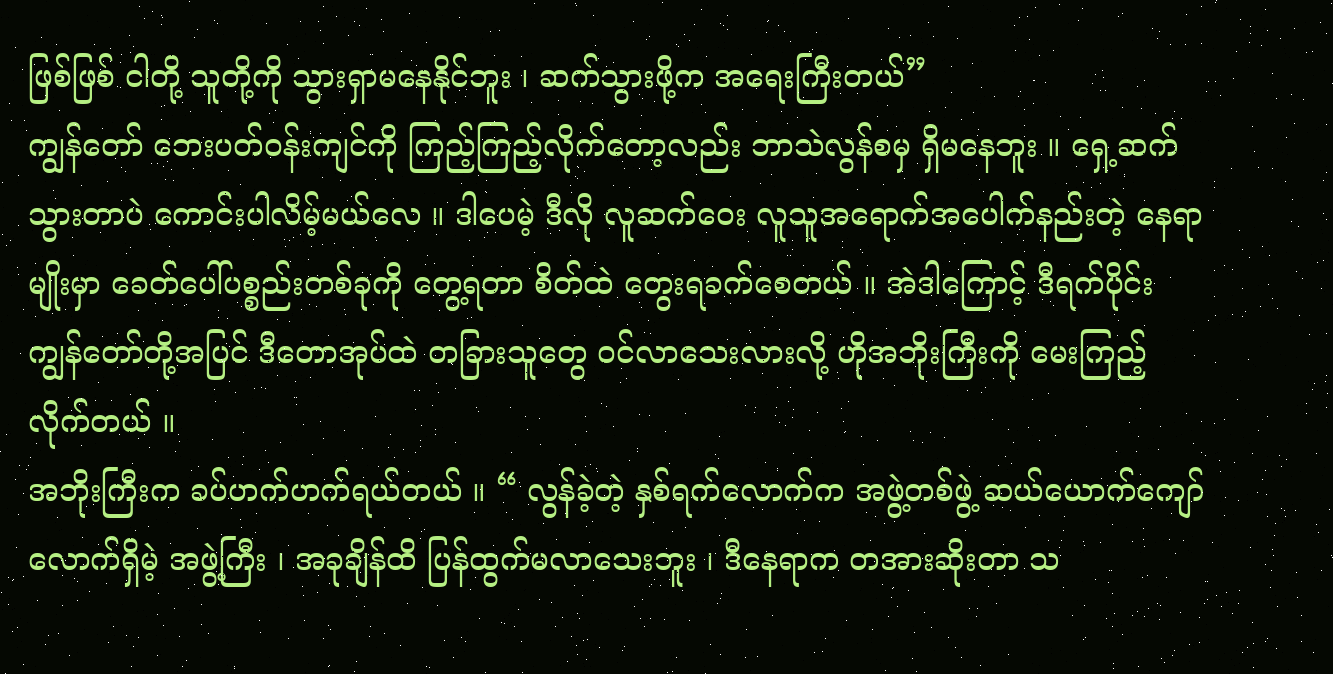ဖြစ်ဖြစ် ငါတို့ သူတို့ကို သွားရှာမနေနိုင်ဘူး ၊ ဆက်သွားဖို့က အရေးကြီးတယ်”
ကျွန်တော် ဘေးပတ်ဝန်းကျင်ကို ကြည့်ကြည့်လိုက်တော့လည်း ဘာသဲလွန်စမှ ရှိမနေဘူး ။ ရှေ့ဆက်သွားတာပဲ ကောင်းပါလိမ့်မယ်လေ ။ ဒါပေမဲ့ ဒီလို လူဆက်ဝေး လူသူအရောက်အပေါက်နည်းတဲ့ နေရာမျိုးမှာ ခေတ်ပေါ်ပစ္စည်းတစ်ခုကို တွေ့ရတာ စိတ်ထဲ တွေးရခက်စေတယ် ။ အဲဒါကြောင့် ဒီရက်ပိုင်း ကျွန်တော်တို့အပြင် ဒီတောအုပ်ထဲ တခြားသူတွေ ဝင်လာသေးလားလို့ ဟိုအဘိုးကြီးကို မေးကြည့်လိုက်တယ် ။
အဘိုးကြီးက ခပ်ဟက်ဟက်ရယ်တယ် ။ “ လွန်ခဲ့တဲ့ နှစ်ရက်လောက်က အဖွဲ့တစ်ဖွဲ့ ဆယ်ယောက်ကျော်လောက်ရှိမဲ့ အဖွဲ့ကြီး ၊ အခုချိန်ထိ ပြန်ထွက်မလာသေးဘူး ၊ ဒီနေရာက တအားဆိုးတာ သ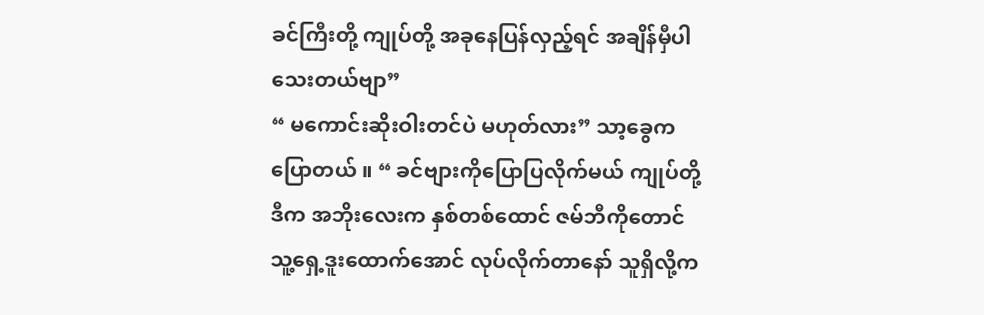ခင်ကြီးတို့ ကျုပ်တို့ အခုနေပြန်လှည့်ရင် အချိန်မှီပါသေးတယ်ဗျာ”
“ မကောင်းဆိုးဝါးတင်ပဲ မဟုတ်လား” သာ့ခွေက ပြောတယ် ။ “ ခင်ဗျားကိုပြောပြလိုက်မယ် ကျုပ်တို့ဒီက အဘိုးလေးက နှစ်တစ်ထောင် ဇမ်ဘီကိုတောင် သူ့ရှေ့ဒူးထောက်အောင် လုပ်လိုက်တာနော် သူရှိလို့က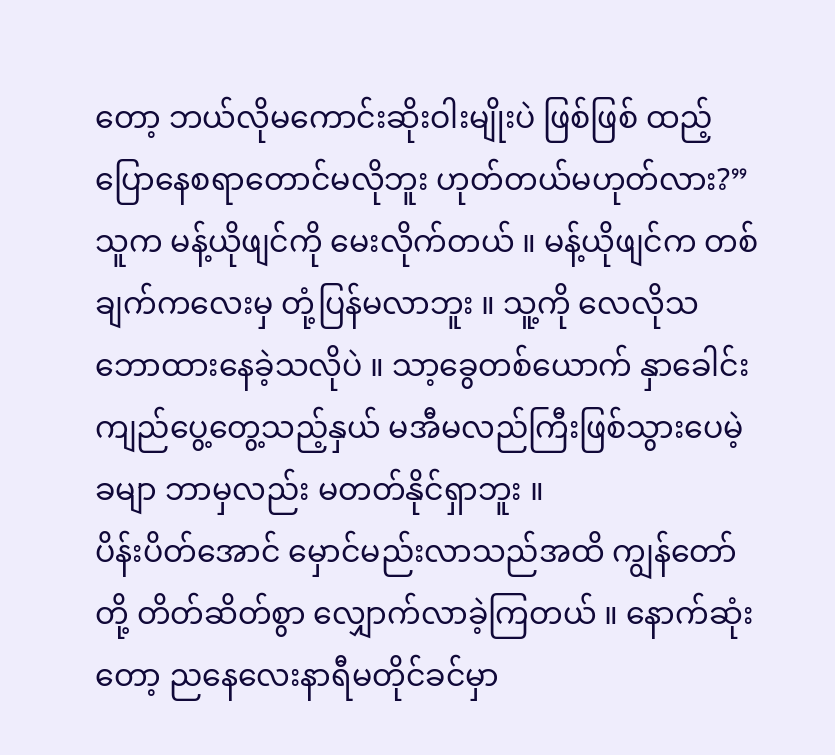တော့ ဘယ်လိုမကောင်းဆိုးဝါးမျိုးပဲ ဖြစ်ဖြစ် ထည့်ပြောနေစရာတောင်မလိုဘူး ဟုတ်တယ်မဟုတ်လား?” သူက မန့်ယိုဖျင်ကို မေးလိုက်တယ် ။ မန့်ယိုဖျင်က တစ်ချက်ကလေးမှ တုံ့ပြန်မလာဘူး ။ သူ့ကို လေလိုသဘောထားနေခဲ့သလိုပဲ ။ သာ့ခွေတစ်ယောက် နှာခေါင်းကျည်ပွေ့တွေ့သည့်နှယ် မအီမလည်ကြီးဖြစ်သွားပေမဲ့ ခမျာ ဘာမှလည်း မတတ်နိုင်ရှာဘူး ။
ပိန်းပိတ်အောင် မှောင်မည်းလာသည်အထိ ကျွန်တော်တို့ တိတ်ဆိတ်စွာ လျှောက်လာခဲ့ကြတယ် ။ နောက်ဆုံးတော့ ညနေလေးနာရီမတိုင်ခင်မှာ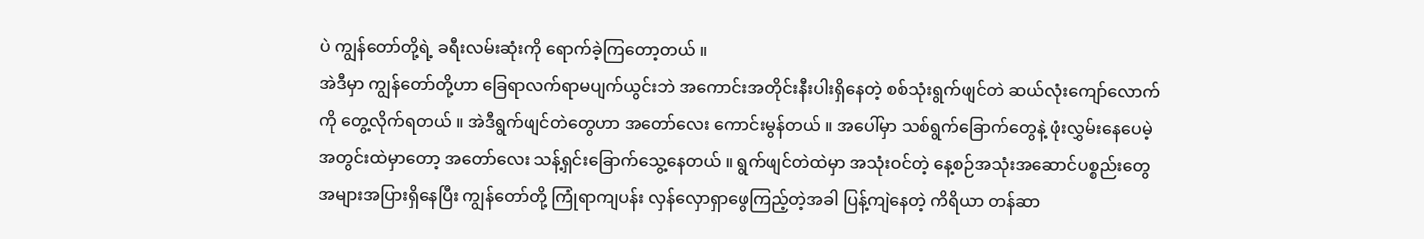ပဲ ကျွန်တော်တို့ရဲ့ ခရီးလမ်းဆုံးကို ရောက်ခဲ့ကြတော့တယ် ။
အဲဒီမှာ ကျွန်တော်တို့ဟာ ခြေရာလက်ရာမပျက်ယွင်းဘဲ အကောင်းအတိုင်းနီးပါးရှိနေတဲ့ စစ်သုံးရွက်ဖျင်တဲ ဆယ်လုံးကျော်လောက်ကို တွေ့လိုက်ရတယ် ။ အဲဒီရွက်ဖျင်တဲတွေဟာ အတော်လေး ကောင်းမွန်တယ် ။ အပေါ်မှာ သစ်ရွက်ခြောက်တွေနဲ့ ဖုံးလွှမ်းနေပေမဲ့ အတွင်းထဲမှာတော့ အတော်လေး သန့်ရှင်းခြောက်သွေ့နေတယ် ။ ရွက်ဖျင်တဲထဲမှာ အသုံးဝင်တဲ့ နေ့စဉ်အသုံးအဆောင်ပစ္စည်းတွေ အများအပြားရှိနေပြီး ကျွန်တော်တို့ ကြုံရာကျပန်း လှန်လှောရှာဖွေကြည့်တဲ့အခါ ပြန့်ကျဲနေတဲ့ ကိရိယာ တန်ဆာ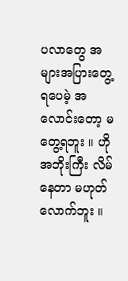ပလာတွေ အများအပြားတွေ့ရပေမဲ့ အလောင်းတော့ မတွေ့ရဘူး ။ ဟိုအဘိုးကြီး လိမ်နေတာ မဟုတ်လောက်ဘူး ။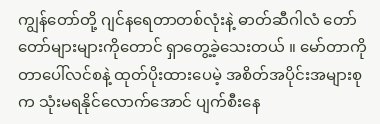ကျွန်တော်တို့ ဂျင်နရေတာတစ်လုံးနဲ့ ဓာတ်ဆီဂါလံ တော်တော်များများကိုတောင် ရှာတွေ့ခဲ့သေးတယ် ။ မော်တာကို တာပေါ်လင်စနဲ့ ထုတ်ပိုးထားပေမဲ့ အစိတ်အပိုင်းအများစုက သုံးမရနိုင်လောက်အောင် ပျက်စီးနေ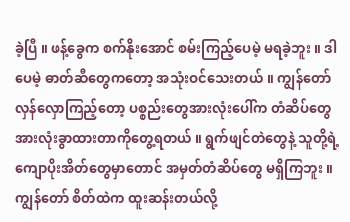ခဲ့ပြီ ။ ဖန့်ခွေက စက်နိုးအောင် စမ်းကြည့်ပေမဲ့ မရခဲ့ဘူး ။ ဒါပေမဲ့ ဓာတ်ဆီတွေကတော့ အသုံးဝင်သေးတယ် ။ ကျွန်တော် လှန်လှောကြည့်တော့ ပစ္စည်းတွေအားလုံးပေါ်က တံဆိပ်တွေ အားလုံးခွာထားတာကိုတွေ့ရတယ် ။ ရွက်ဖျင်တဲတွေနဲ့ သူတို့ရဲ့ ကျောပိုးအိတ်တွေမှာတောင် အမှတ်တံဆိပ်တွေ မရှိကြဘူး ။ ကျွန်တော် စိတ်ထဲက ထူးဆန်းတယ်လို့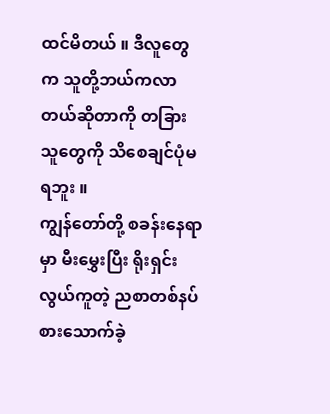ထင်မိတယ် ။ ဒီလူတွေက သူတို့ဘယ်ကလာတယ်ဆိုတာကို တခြားသူတွေကို သိစေချင်ပုံမရဘူး ။
ကျွန်တော်တို့ စခန်းနေရာမှာ မီးမွှေးပြီး ရိုးရှင်းလွယ်ကူတဲ့ ညစာတစ်နပ်စားသောက်ခဲ့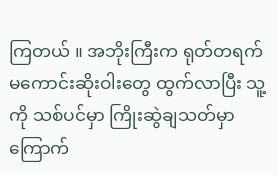ကြတယ် ။ အဘိုးကြီးက ရုတ်တရက် မကောင်းဆိုးဝါးတွေ ထွက်လာပြီး သူ့ကို သစ်ပင်မှာ ကြိုးဆွဲချသတ်မှာ ကြောက်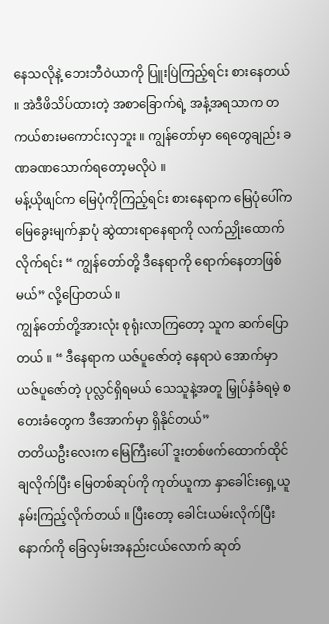နေသလိုနဲ့ ဘေးဘီဝဲယာကို ပြူးပြဲကြည့်ရင်း စားနေတယ် ။ အဲဒီဖိသိပ်ထားတဲ့ အစာခြောက်ရဲ့ အနံ့အရသာက တကယ်စားမကောင်းလှဘူး ။ ကျွန်တော်မှာ ရေတွေချည်း ခဏခဏသောက်ရတော့မလိုပဲ ။
မန့်ယိုဖျင်က မြေပုံကိုကြည့်ရင်း စားနေရာက မြေပုံပေါ်က မြေခွေးမျက်နှာပုံ ဆွဲထားရာနေရာကို လက်ညှိုးထောက်လိုက်ရင်း “ ကျွန်တော်တို့ ဒီနေရာကို ရောက်နေတာဖြစ်မယ်” လို့ပြောတယ် ။
ကျွန်တော်တို့အားလုံး စုရုံးလာကြတော့ သူက ဆက်ပြောတယ် ။ “ ဒီနေရာက ယဇ်ပူဇော်တဲ့ နေရာပဲ အောက်မှာ ယဇ်ပူဇော်တဲ့ ပုလ္လင်ရှိရမယ် သေသူနဲ့အတူ မြှုပ်နှံခံရမဲ့ စတေးခံတွေက ဒီအောက်မှာ ရှိနိုင်တယ်”
တတိယဦးလေးက မြေကြီးပေါ် ဒူးတစ်ဖက်ထောက်ထိုင်ချလိုက်ပြီး မြေတစ်ဆုပ်ကို ကုတ်ယူကာ နှာခေါင်းရှေ့ယူနမ်းကြည့်လိုက်တယ် ။ ပြီးတော့ ခေါင်းယမ်းလိုက်ပြီး နောက်ကို ခြေလှမ်းအနည်းငယ်လောက် ဆုတ်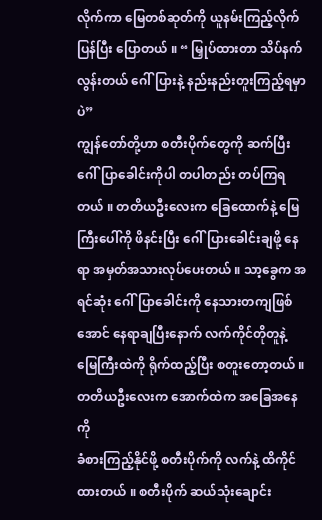လိုက်ကာ မြေတစ်ဆုတ်ကို ယူနမ်းကြည့်လိုက်ပြန်ပြီး ပြောတယ် ။ “ မြှုပ်ထားတာ သိပ်နက်လွန်းတယ် ဂေါ်ပြားနဲ့ နည်းနည်းတူးကြည့်ရမှာပဲ”
ကျွန်တော်တို့ဟာ စတီးပိုက်တွေကို ဆက်ပြီး ဂေါ်ပြာခေါင်းကိုပါ တပါတည်း တပ်ကြရတယ် ။ တတိယဦးလေးက ခြေထောက်နဲ့ မြေကြီးပေါ်ကို ဖိနင်းပြီး ဂေါ်ပြားခေါင်းချဖို့ နေရာ အမှတ်အသားလုပ်ပေးတယ် ။ သာ့ခွေက အရင်ဆုံး ဂေါ်ပြာခေါင်းကို နေသားတကျဖြစ်အောင် နေရာချပြီးနောက် လက်ကိုင်တိုတူနဲ့ မြေကြီးထဲကို ရိုက်ထည့်ပြီး စတူးတော့တယ် ။ တတိယဦးလေးက အောက်ထဲက အခြေအနေကို
ခံစားကြည့်နိုင်ဖို့ စတီးပိုက်ကို လက်နဲ့ ထိကိုင်ထားတယ် ။ စတီးပိုက် ဆယ်သုံးချောင်း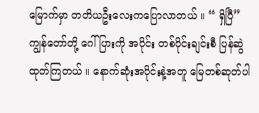မြောက်မှာ တတိယဦးလေးကပြောလာတယ် ။ “ ရှိပြီ”
ကျွန်တော်တို့ ဂေါ်ပြားကို အပိုင်း တစ်ပိုင်းချင်းစီ ပြန်ဆွဲထုတ်ကြတယ် ။ နောက်ဆုံးအပိုင်းနဲ့အတူ မြေတစ်ဆုတ်ပါ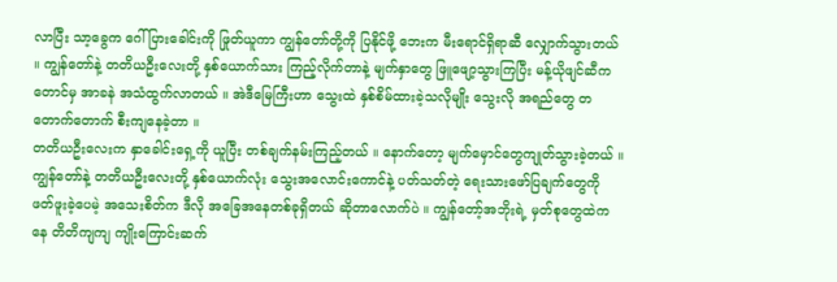လာပြီး သာ့ခွေက ဂေါ်ပြားခေါင်းကို ဖြုတ်ယူကာ ကျွန်တော်တို့ကို ပြနိုင်ဖို့ ဘေးက မီးရောင်ရှိရာဆီ လျှောက်သွားတယ် ။ ကျွန်တော်နဲ့ တတိယဦးလေးတို့ နှစ်ယောက်သား ကြည့်လိုက်တာနဲ့ မျက်နှာတွေ ဖြူဖျော့သွားကြပြီး မန့်ယိုဖျင်ဆီကတောင်မှ အာခနဲ အသံထွက်လာတယ် ။ အဲဒီမြေကြီးဟာ သွေးထဲ နှစ်စိမ်ထားခဲ့သလိုမျိုး သွေးလို အရည်တွေ တတောက်တောက် စီးကျနေခဲ့တာ ။
တတိယဦးလေးက နှာခေါင်းရှေ့ကို ယူပြီး တစ်ချက်နမ်းကြည့်တယ် ။ နောက်တော့ မျက်မှောင်တွေကျုတ်သွားခဲ့တယ် ။ ကျွန်တော်နဲ့ တတိယဦးလေးတို့ နှစ်ယောက်လုံး သွေးအလောင်းကောင်နဲ့ ပတ်သတ်တဲ့ ရေးသားဖော်ပြချက်တွေကို ဖတ်ဖူးခဲ့ပေမဲ့ အသေးစိတ်က ဒီလို အခြေအနေတစ်ခုရှိတယ် ဆိုတာလောက်ပဲ ။ ကျွန်တော့်အဘိုးရဲ့ မှတ်စုတွေထဲကနေ တိတိကျကျ ကျိုးကြောင်းဆက်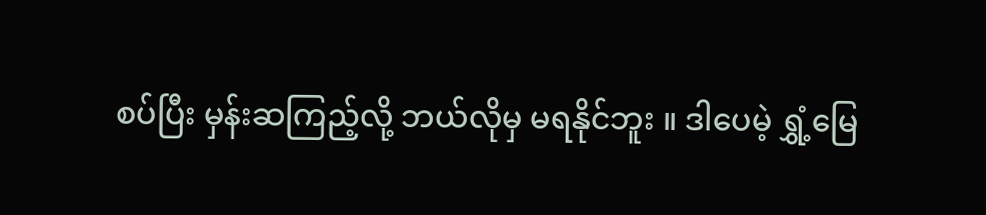စပ်ပြီး မှန်းဆကြည့်လို့ ဘယ်လိုမှ မရနိုင်ဘူး ။ ဒါပေမဲ့ ရွှံ့မြေ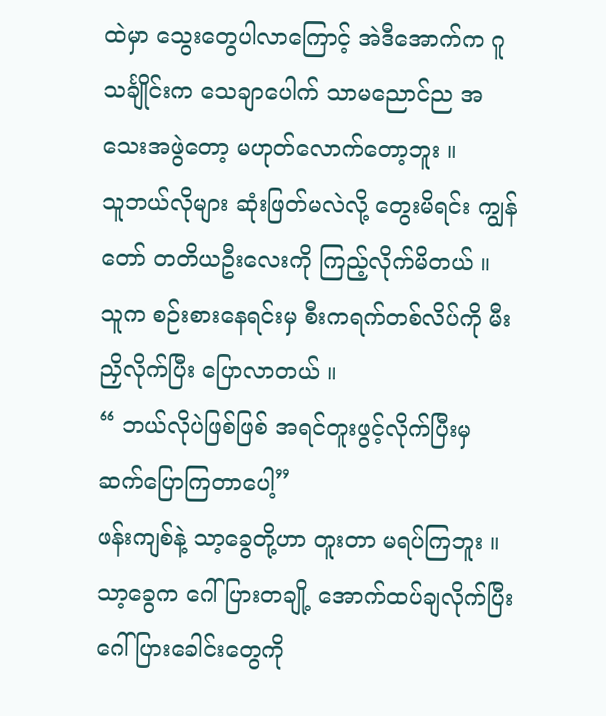ထဲမှာ သွေးတွေပါလာကြောင့် အဲဒီအောက်က ဂူသင်္ချိုင်းက သေချာပေါက် သာမညောင်ည အသေးအဖွဲတော့ မဟုတ်လောက်တော့ဘူး ။
သူဘယ်လိုများ ဆုံးဖြတ်မလဲလို့ တွေးမိရင်း ကျွန်တော် တတိယဦးလေးကို ကြည့်လိုက်မိတယ် ။ သူက စဉ်းစားနေရင်းမှ စီးကရက်တစ်လိပ်ကို မီးညှိလိုက်ပြီး ပြောလာတယ် ။
“ ဘယ်လိုပဲဖြစ်ဖြစ် အရင်တူးဖွင့်လိုက်ပြီးမှ ဆက်ပြောကြတာပေါ့”
ဖန်းကျစ်နဲ့ သာ့ခွေတို့ဟာ တူးတာ မရပ်ကြဘူး ။ သာ့ခွေက ဂေါ်ပြားတချို့ အောက်ထပ်ချလိုက်ပြီး ဂေါ်ပြားခေါင်းတွေကို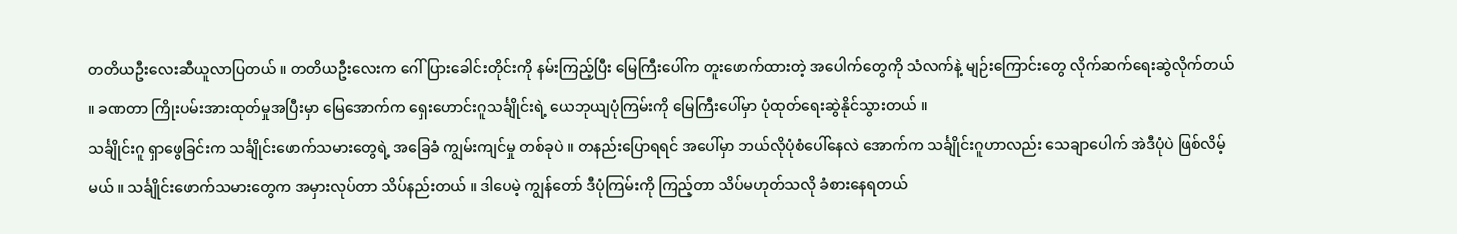တတိယဦးလေးဆီယူလာပြတယ် ။ တတိယဦးလေးက ဂေါ်ပြားခေါင်းတိုင်းကို နမ်းကြည့်ပြီး မြေကြီးပေါ်က တူးဖောက်ထားတဲ့ အပေါက်တွေကို သံလက်နဲ့ မျဉ်းကြောင်းတွေ လိုက်ဆက်ရေးဆွဲလိုက်တယ် ။ ခဏတာ ကြိုးပမ်းအားထုတ်မှုအပြီးမှာ မြေအောက်က ရှေးဟောင်းဂူသင်္ချိုင်းရဲ့ ယေဘုယျပုံကြမ်းကို မြေကြီးပေါ်မှာ ပုံထုတ်ရေးဆွဲနိုင်သွားတယ် ။
သင်္ချိုင်းဂူ ရှာဖွေခြင်းက သင်္ချိုင်းဖောက်သမားတွေရဲ့ အခြေခံ ကျွမ်းကျင်မှု တစ်ခုပဲ ။ တနည်းပြောရရင် အပေါ်မှာ ဘယ်လိုပုံစံပေါ်နေလဲ အောက်က သင်္ချိုင်းဂူဟာလည်း သေချာပေါက် အဲဒီပုံပဲ ဖြစ်လိမ့်မယ် ။ သင်္ချိုင်းဖောက်သမားတွေက အမှားလုပ်တာ သိပ်နည်းတယ် ။ ဒါပေမဲ့ ကျွန်တော် ဒီပုံကြမ်းကို ကြည့်တာ သိပ်မဟုတ်သလို ခံစားနေရတယ်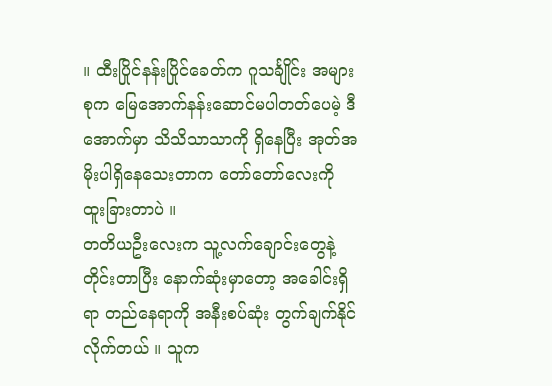။ ထီးပြိုင်နန်းပြိုင်ခေတ်က ဂူသင်္ချိုင်း အများစုက မြေအောက်နန်းဆောင်မပါတတ်ပေမဲ့ ဒီအောက်မှာ သိသိသာသာကို ရှိနေပြီး အုတ်အမိုးပါရှိနေသေးတာက တော်တော်လေးကို ထူးခြားတာပဲ ။
တတိယဦးလေးက သူ့လက်ချောင်းတွေနဲ့ တိုင်းတာပြီး နောက်ဆုံးမှာတော့ အခေါင်းရှိရာ တည်နေရာကို အနီးစပ်ဆုံး တွက်ချက်နိုင်လိုက်တယ် ။ သူက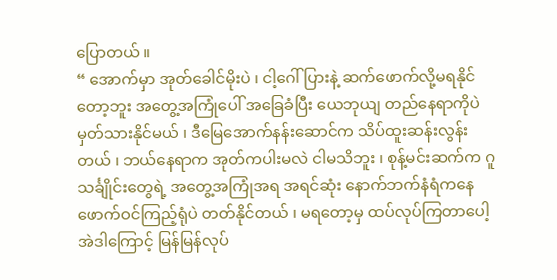ပြောတယ် ။
“ အောက်မှာ အုတ်ခေါင်မိုးပဲ ၊ ငါ့ဂေါ်ပြားနဲ့ ဆက်ဖောက်လို့မရနိုင်တော့ဘူး အတွေ့အကြုံပေါ် အခြေခံပြီး ယေဘုယျ တည်နေရာကိုပဲ မှတ်သားနိုင်မယ် ၊ ဒီမြေအောက်နန်းဆောင်က သိပ်ထူးဆန်းလွန်းတယ် ၊ ဘယ်နေရာက အုတ်ကပါးမလဲ ငါမသိဘူး ၊ စုန့်မင်းဆက်က ဂူသင်္ချိုင်းတွေရဲ့ အတွေ့အကြုံအရ အရင်ဆုံး နောက်ဘက်နံရံကနေ ဖောက်ဝင်ကြည့်ရုံပဲ တတ်နိုင်တယ် ၊ မရတော့မှ ထပ်လုပ်ကြတာပေါ့ အဲဒါကြောင့် မြန်မြန်လုပ်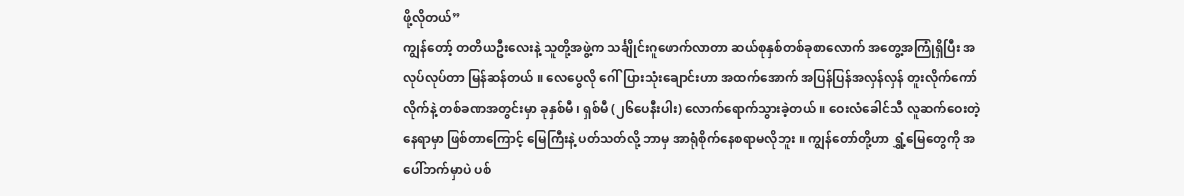ဖို့လိုတယ်”
ကျွန်တော့် တတိယဦးလေးနဲ့ သူတို့အဖွဲ့က သင်္ချိုင်းဂူဖောက်လာတာ ဆယ်စုနှစ်တစ်ခုစာလောက် အတွေ့အကြုံရှိပြီး အလုပ်လုပ်တာ မြန်ဆန်တယ် ။ လေပွေလို ဂေါ်ပြားသုံးချောင်းဟာ အထက်အောက် အပြန်ပြန်အလှန်လှန် တူးလိုက်ကော်လိုက်နဲ့ တစ်ခဏအတွင်းမှာ ခုနှစ်မီ ၊ ရှစ်မီ (၂၆ပေနီးပါး) လောက်ရောက်သွားခဲ့တယ် ။ ဝေးလံခေါင်သီ လူဆက်ဝေးတဲ့ နေရာမှာ ဖြစ်တာကြောင့် မြေကြီးနဲ့ ပတ်သတ်လို့ ဘာမှ အာရုံစိုက်နေစရာမလိုဘူး ။ ကျွန်တော်တို့ဟာ ရွှံ့မြေတွေကို အပေါ်ဘက်မှာပဲ ပစ်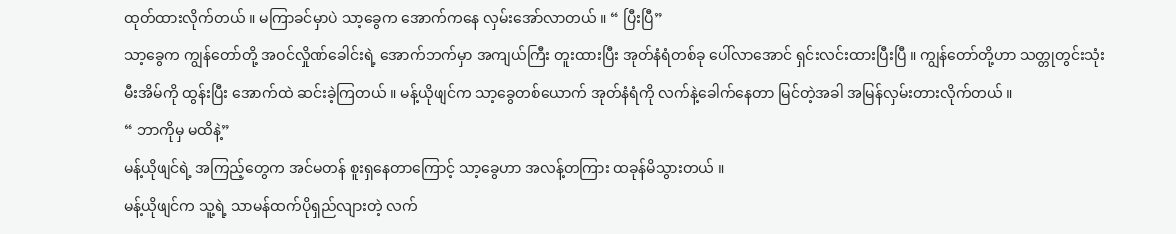ထုတ်ထားလိုက်တယ် ။ မကြာခင်မှာပဲ သာ့ခွေက အောက်ကနေ လှမ်းအော်လာတယ် ။ “ ပြီးပြီ”
သာ့ခွေက ကျွန်တော်တို့ အဝင်လှိုဏ်ခေါင်းရဲ့ အောက်ဘက်မှာ အကျယ်ကြီး တူးထားပြီး အုတ်နံရံတစ်ခု ပေါ်လာအောင် ရှင်းလင်းထားပြီးပြီ ။ ကျွန်တော်တို့ဟာ သတ္တုတွင်းသုံး မီးအိမ်ကို ထွန်းပြီး အောက်ထဲ ဆင်းခဲ့ကြတယ် ။ မန့်ယိုဖျင်က သာ့ခွေတစ်ယောက် အုတ်နံရံကို လက်နဲ့ခေါက်နေတာ မြင်တဲ့အခါ အမြန်လှမ်းတားလိုက်တယ် ။
“ ဘာကိုမှ မထိနဲ့”
မန့်ယိုဖျင်ရဲ့ အကြည့်တွေက အင်မတန် စူးရှနေတာကြောင့် သာ့ခွေဟာ အလန့်တကြား ထခုန်မိသွားတယ် ။
မန့်ယိုဖျင်က သူ့ရဲ့ သာမန်ထက်ပိုရှည်လျားတဲ့ လက်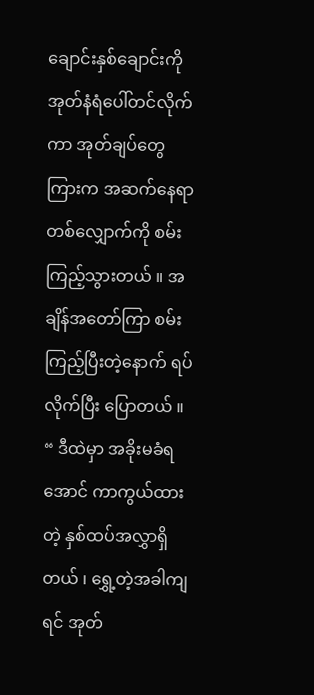ချောင်းနှစ်ချောင်းကို အုတ်နံရံပေါ်တင်လိုက်ကာ အုတ်ချပ်တွေကြားက အဆက်နေရာတစ်လျှောက်ကို စမ်းကြည့်သွားတယ် ။ အချိန်အတော်ကြာ စမ်းကြည့်ပြီးတဲ့နောက် ရပ်လိုက်ပြီး ပြောတယ် ။
“ ဒီထဲမှာ အခိုးမခံရအောင် ကာကွယ်ထားတဲ့ နှစ်ထပ်အလွှာရှိတယ် ၊ ရွှေ့တဲ့အခါကျရင် အုတ်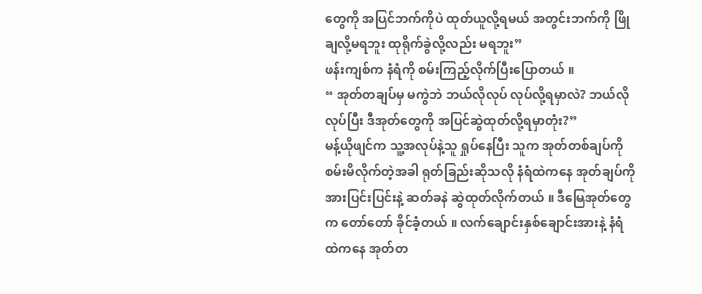တွေကို အပြင်ဘက်ကိုပဲ ထုတ်ယူလို့ရမယ် အတွင်းဘက်ကို ဖြိုချလို့မရဘူး ထုရိုက်ခွဲလို့လည်း မရဘူး”
ဖန်းကျစ်က နံရံကို စမ်းကြည့်လိုက်ပြီးပြောတယ် ။
“ အုတ်တချပ်မှ မကွဲဘဲ ဘယ်လိုလုပ် လုပ်လို့ရမှာလဲ? ဘယ်လိုလုပ်ပြီး ဒီအုတ်တွေကို အပြင်ဆွဲထုတ်လို့ရမှာတုံး?”
မန့်ယိုဖျင်က သူ့အလုပ်နဲ့သူ ရှုပ်နေပြီး သူက အုတ်တစ်ချပ်ကို စမ်းမိလိုက်တဲ့အခါ ရုတ်ခြည်းဆိုသလို နံရံထဲကနေ အုတ်ချပ်ကို အားပြင်းပြင်းနဲ့ ဆတ်ခနဲ ဆွဲထုတ်လိုက်တယ် ။ ဒီမြေအုတ်တွေက တော်တော် ခိုင်ခံ့တယ် ။ လက်ချောင်းနှစ်ချောင်းအားနဲ့ နံရံထဲကနေ အုတ်တ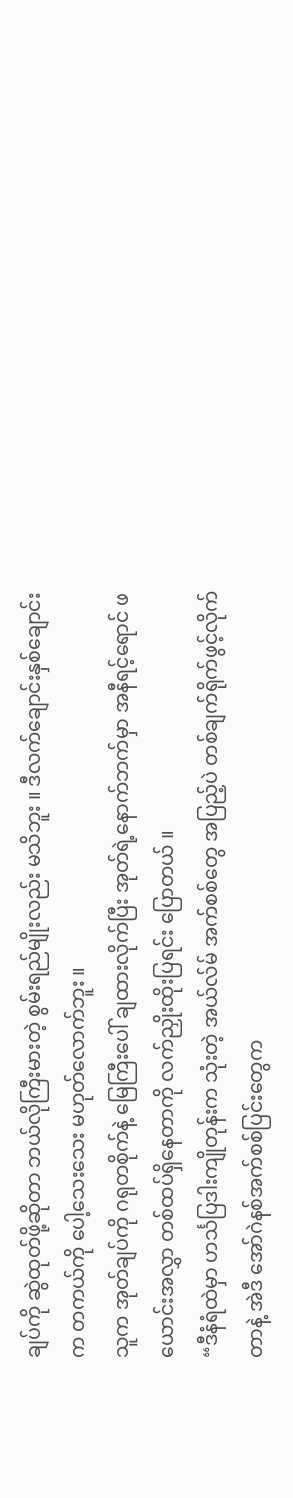ချပ်ကို ဆွဲထုတ်ဖို့ဆိုတာ ဘယ်လိုကြီးမားတဲ့ စွမ်းရည်မျိုးလည်း မသိဘူး ။ ဒီလက်ချောင်းနှစ်ချောင်းက တကယ်ကို ပေါ့သေးသေး မဟုတ်လောက်ဘူး ။
သူက အုတ်ချပ်ကို ဂရုတစိုက်နဲ့ မြေကြီးပေါ် ချထားလိုက်ပြီး အုတ်ရဲ့နောက်ဘက်မှာ အနီရင့်ရောင် ဖယောင်းအလွှာ တစ်ထပ်ရှိနေတာကို လက်ညှိုးထိုးပြရင်း ပြောတယ် ။
“ဒီနံရံထဲမှာ ဟင်္သပြဒါးကျိုတုန်းက သုံးတဲ့ အယ်လ်မ် အက်စစ်တွေ အပြည့်ပဲ တစ်ချက်ရိုက်ဖွင့်လိုက်တာနဲ့ အဲဒီ အော်ဂဲနစ်အက်စစ်ပြင်းတွေက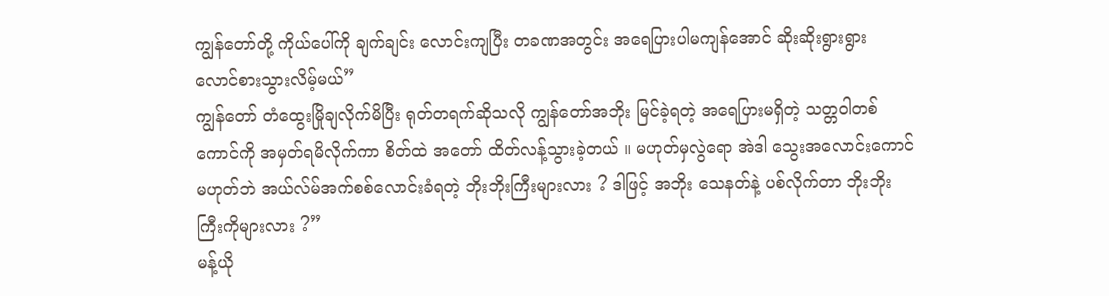ကျွန်တော်တို့ ကိုယ်ပေါ်ကို ချက်ချင်း လောင်းကျပြီး တခဏအတွင်း အရေပြားပါမကျန်အောင် ဆိုးဆိုးရွားရွား လောင်စားသွားလိမ့်မယ်”
ကျွန်တော် တံထွေးမြိုချလိုက်မိပြီး ရုတ်တရက်ဆိုသလို ကျွန်တော်အဘိုး မြင်ခဲ့ရတဲ့ အရေပြားမရှိတဲ့ သတ္တဝါတစ်ကောင်ကို အမှတ်ရမိလိုက်ကာ စိတ်ထဲ အတော် ထိတ်လန့်သွားခဲ့တယ် ။ မဟုတ်မှလွဲရော အဲဒါ သွေးအလောင်းကောင် မဟုတ်ဘဲ အယ်လ်မ်အက်စစ်လောင်းခံရတဲ့ ဘိုးဘိုးကြီးများလား ? ဒါဖြင့် အဘိုး သေနတ်နဲ့ ပစ်လိုက်တာ ဘိုးဘိုးကြီးကိုများလား ?”
မန့်ယို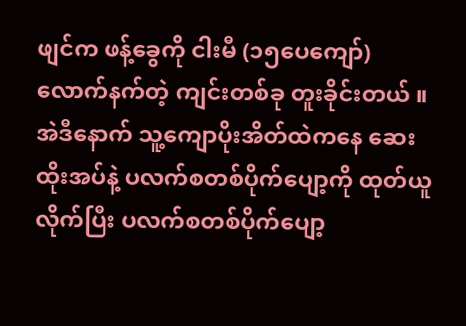ဖျင်က ဖန့်ခွေကို ငါးမီ (၁၅ပေကျော်) လောက်နက်တဲ့ ကျင်းတစ်ခု တူးခိုင်းတယ် ။ အဲဒီနောက် သူ့ကျောပိုးအိတ်ထဲကနေ ဆေးထိုးအပ်နဲ့ ပလက်စတစ်ပိုက်ပျော့ကို ထုတ်ယူလိုက်ပြီး ပလက်စတစ်ပိုက်ပျော့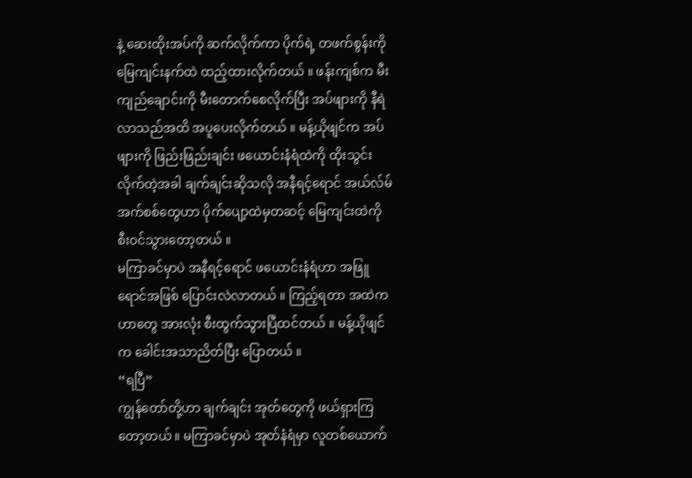နဲ့ ဆေးထိုးအပ်ကို ဆက်လိုက်ကာ ပိုက်ရဲ့ တဖက်စွန်းကို မြေကျင်းနက်ထဲ ထည့်ထားလိုက်တယ် ။ ဖန်းကျစ်က မီးကျည်ချောင်းကို မီးတောက်စေလိုက်ပြီး အပ်ဖျားကို နီရဲလာသည်အထိ အပူပေးလိုက်တယ် ။ မန့်ယိုဖျင်က အပ်ဖျားကို ဖြည်းဖြည်းချင်း ဖယောင်းနံရံထဲကို ထိုးသွင်းလိုက်တဲ့အခါ ချက်ချင်းဆိုသလို အနီရင့်ရောင် အယ်လ်မ်အက်စစ်တွေဟာ ပိုက်ပျော့ထဲမှတဆင့် မြေကျင်းထဲကို စီးဝင်သွားတော့တယ် ။
မကြာခင်မှာပဲ အနီရင့်ရောင် ဖယောင်းနံရံဟာ အဖြူရောင်အဖြစ် ပြောင်းလဲလာတယ် ။ ကြည့်ရတာ အထဲကဟာတွေ အားလုံး စီးထွက်သွားပြီထင်တယ် ။ မန့်ယိုဖျင်က ခေါင်းအသာညိတ်ပြီး ပြောတယ် ။
“ရပြီ”
ကျွန်တော်တို့ဟာ ချက်ချင်း အုတ်တွေကို ဖယ်ရှားကြတော့တယ် ။ မကြာခင်မှာပဲ အုတ်နံရံမှာ လူတစ်ယောက်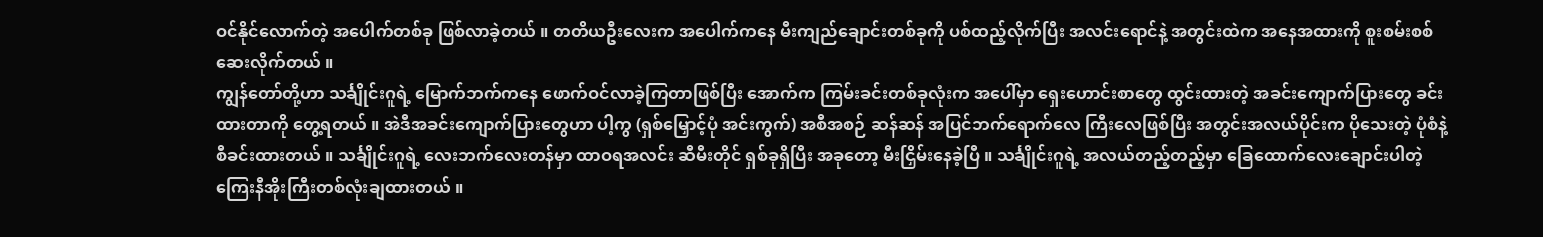ဝင်နိုင်လောက်တဲ့ အပေါက်တစ်ခု ဖြစ်လာခဲ့တယ် ။ တတိယဦးလေးက အပေါက်ကနေ မီးကျည်ချောင်းတစ်ခုကို ပစ်ထည့်လိုက်ပြီး အလင်းရောင်နဲ့ အတွင်းထဲက အနေအထားကို စူးစမ်းစစ်ဆေးလိုက်တယ် ။
ကျွန်တော်တို့ဟာ သင်္ချိုင်းဂူရဲ့ မြောက်ဘက်ကနေ ဖောက်ဝင်လာခဲ့ကြတာဖြစ်ပြီး အောက်က ကြမ်းခင်းတစ်ခုလုံးက အပေါ်မှာ ရှေးဟောင်းစာတွေ ထွင်းထားတဲ့ အခင်းကျောက်ပြားတွေ ခင်းထားတာကို တွေ့ရတယ် ။ အဲဒီအခင်းကျောက်ပြားတွေဟာ ပါ့ကွ (ရှစ်မြှောင့်ပုံ အင်းကွက်) အစီအစဉ် ဆန်ဆန် အပြင်ဘက်ရောက်လေ ကြီးလေဖြစ်ပြီး အတွင်းအလယ်ပိုင်းက ပိုသေးတဲ့ ပုံစံနဲ့ စီခင်းထားတယ် ။ သင်္ချိုင်းဂူရဲ့ လေးဘက်လေးတန်မှာ ထာဝရအလင်း ဆီမီးတိုင် ရှစ်ခုရှိပြီး အခုတော့ မီးငြှိမ်းနေခဲ့ပြီ ။ သင်္ချိုင်းဂူရဲ့ အလယ်တည့်တည့်မှာ ခြေထောက်လေးချောင်းပါတဲ့ ကြေးနီအိုးကြီးတစ်လုံးချထားတယ် ။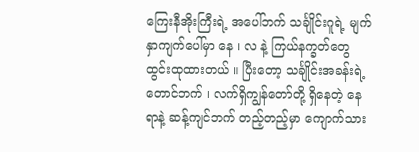ကြေးနီအိုးကြီးရဲ့ အပေါ်ဘက် သင်္ချိုင်းဂူရဲ့ မျက်နှာကျက်ပေါ်မှာ နေ ၊ လ နဲ့ ကြယ်နက္ခတ်တွေ ထွင်းထုထားတယ် ။ ပြီးတော့ သင်္ချိုင်းအခန်းရဲ့ တောင်ဘက် ၊ လက်ရှိကျွန်တော်တို့ ရှိနေတဲ့ နေရာနဲ့ ဆန့်ကျင်ဘက် တည့်တည့်မှာ ကျောက်သား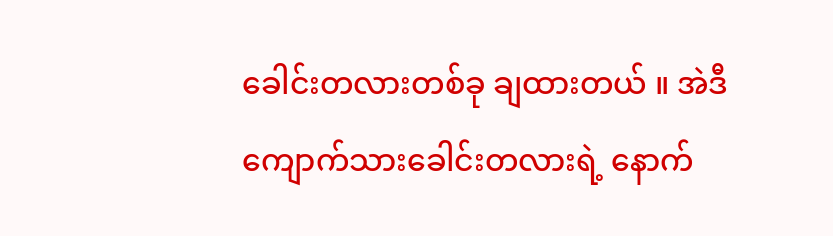ခေါင်းတလားတစ်ခု ချထားတယ် ။ အဲဒီကျောက်သားခေါင်းတလားရဲ့ နောက်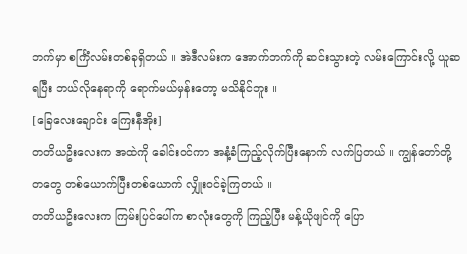ဘက်မှာ စင်္ကြံလမ်းတစ်ခုရှိတယ် ။ အဲဒီလမ်းက အောက်ဘက်ကို ဆင်းသွားတဲ့ လမ်းကြောင်းလို့ ယူဆရပြီး ဘယ်လိုနေရာကို ရောက်မယ်မှန်းတော့ မသိနိုင်ဘူး ။
[ခြေလေးချောင်း ကြေးနီအိုး]
တတိယဦးလေးက အထဲကို ခေါင်းဝင်ကာ အနံ့ခံကြည့်လိုက်ပြီးနောက် လက်ပြတယ် ။ ကျွန်တော်တို့တတွေ တစ်ယောက်ပြီးတစ်ယောက် လျှိုးဝင်ခဲ့ကြတယ် ။
တတိယဦးလေးက ကြမ်းပြင်ပေါ်က စာလုံးတွေကို ကြည့်ပြီး မန့်ယိုဖျင်ကို ပြော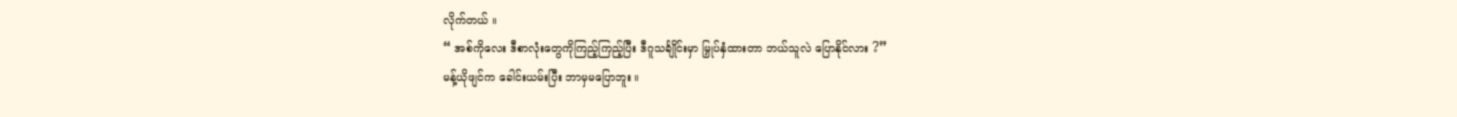လိုက်တယ် ။
“ အစ်ကိုလေး ဒီစာလုံးတွေကိုကြည့်ကြည့်ပြီး ဒီဂူသင်္ချိုင်းမှာ မြှုပ်နှံထားတာ ဘယ်သူလဲ ပြောနိုင်လား ?”
မန့်ယိုဖျင်က ခေါင်းယမ်းပြီး ဘာမှမပြောဘူး ။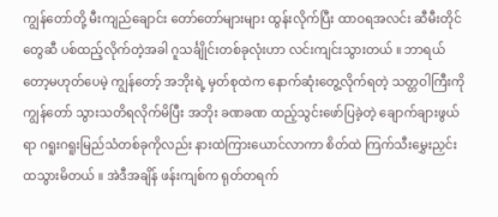ကျွန်တော်တို့ မီးကျည်ချောင်း တော်တော်များများ ထွန်းလိုက်ပြီး ထာဝရအလင်း ဆီမီးတိုင်တွေဆီ ပစ်ထည့်လိုက်တဲ့အခါ ဂူသင်္ချိုင်းတစ်ခုလုံးဟာ လင်းကျင်းသွားတယ် ။ ဘာရယ်တော့မဟုတ်ပေမဲ့ ကျွန်တော့် အဘိုးရဲ့ မှတ်စုထဲက နောက်ဆုံးတွေ့လိုက်ရတဲ့ သတ္တဝါကြီးကို ကျွန်တော် သွားသတိရလိုက်မိပြီး အဘိုး ခဏခဏ ထည့်သွင်းဖော်ပြခဲ့တဲ့ ချောက်ချားဖွယ်ရာ ဂရူးဂရူးမြည်သံတစ်ခုကိုလည်း နားထဲကြားယောင်လာကာ စိတ်ထဲ ကြက်သီးမွှေးညှင်းထသွားမိတယ် ။ အဲဒီအချိန် ဖန်းကျစ်က ရုတ်တရက်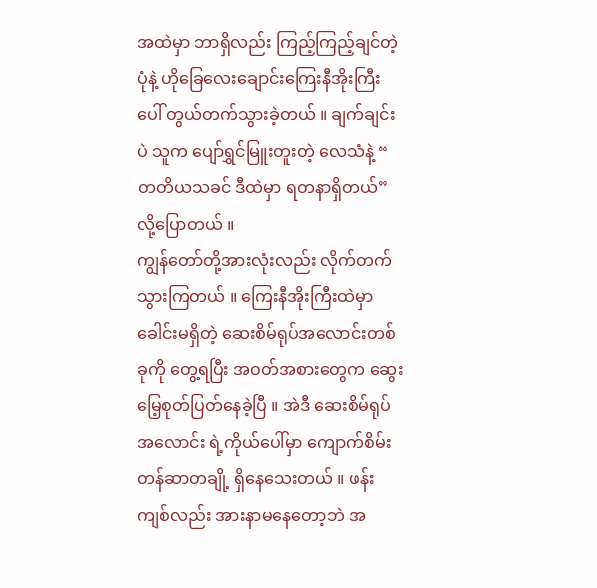အထဲမှာ ဘာရှိလည်း ကြည့်ကြည့်ချင်တဲ့ပုံနဲ့ ဟိုခြေလေးချောင်းကြေးနီအိုးကြီးပေါ် တွယ်တက်သွားခဲ့တယ် ။ ချက်ချင်းပဲ သူက ပျော်ရွှင်မြူးတူးတဲ့ လေသံနဲ့ “ တတိယသခင် ဒီထဲမှာ ရတနာရှိတယ်” လို့ပြောတယ် ။
ကျွန်တော်တို့အားလုံးလည်း လိုက်တက်သွားကြတယ် ။ ကြေးနီအိုးကြီးထဲမှာ ခေါင်းမရှိတဲ့ ဆေးစိမ်ရုပ်အလောင်းတစ်ခုကို တွေ့ရပြီး အဝတ်အစားတွေက ဆွေးမြေ့စုတ်ပြတ်နေခဲ့ပြီ ။ အဲဒီ ဆေးစိမ်ရုပ်အလောင်း ရဲ့ကိုယ်ပေါ်မှာ ကျောက်စိမ်းတန်ဆာတချို့ ရှိနေသေးတယ် ။ ဖန်းကျစ်လည်း အားနာမနေတော့ဘဲ အ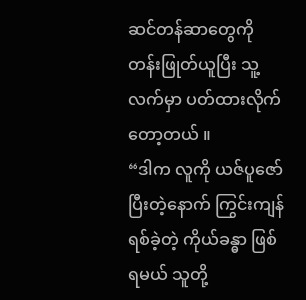ဆင်တန်ဆာတွေကို တန်းဖြုတ်ယူပြီး သူ့လက်မှာ ပတ်ထားလိုက်တော့တယ် ။
“ဒါက လူကို ယဇ်ပူဇော်ပြီးတဲ့နောက် ကြွင်းကျန်ရစ်ခဲ့တဲ့ ကိုယ်ခန္ဓာ ဖြစ်ရမယ် သူတို့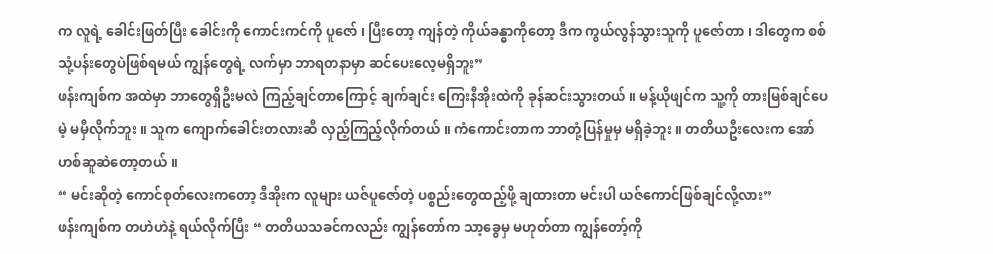က လူရဲ့ ခေါင်းဖြတ်ပြီး ခေါင်းကို ကောင်းကင်ကို ပူဇော် ၊ ပြီးတော့ ကျန်တဲ့ ကိုယ်ခန္ဓာကိုတော့ ဒီက ကွယ်လွန်သွားသူကို ပူဇော်တာ ၊ ဒါတွေက စစ်သုံ့ပန်းတွေပဲဖြစ်ရမယ် ကျွန်တွေရဲ့ လက်မှာ ဘာရတနာမှာ ဆင်ပေးလေ့မရှိဘူး”
ဖန်းကျစ်က အထဲမှာ ဘာတွေရှိဦးမလဲ ကြည့်ချင်တာကြောင့် ချက်ချင်း ကြေးနီအိုးထဲကို ခုန်ဆင်းသွားတယ် ။ မန့်ယိုဖျင်က သူ့ကို တားမြစ်ချင်ပေမဲ့ မမှီလိုက်ဘူး ။ သူက ကျောက်ခေါင်းတလားဆီ လှည့်ကြည့်လိုက်တယ် ။ ကံကောင်းတာက ဘာတုံ့ပြန်မှုမှ မရှိခဲ့ဘူး ။ တတိယဦးလေးက အော်ဟစ်ဆူဆဲတော့တယ် ။
“ မင်းဆိုတဲ့ ကောင်စုတ်လေးကတော့ ဒီအိုးက လူများ ယဇ်ပူဇော်တဲ့ ပစ္စည်းတွေထည့်ဖို့ ချထားတာ မင်းပါ ယဇ်ကောင်ဖြစ်ချင်လို့လား”
ဖန်းကျစ်က တဟဲဟဲနဲ့ ရယ်လိုက်ပြီး “ တတိယသခင်ကလည်း ကျွန်တော်က သာ့ခွေမှ မဟုတ်တာ ကျွန်တော့်ကို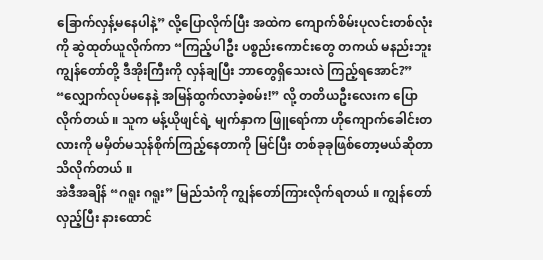ခြောက်လှန့်မနေပါနဲ့” လို့ပြောလိုက်ပြီး အထဲက ကျောက်စိမ်းပုလင်းတစ်လုံးကို ဆွဲထုတ်ယူလိုက်ကာ “ကြည့်ပါဦး ပစ္စည်းကောင်းတွေ တကယ် မနည်းဘူး ကျွန်တော်တို့ ဒီအိုးကြီးကို လှန်ချပြီး ဘာတွေရှိသေးလဲ ကြည့်ရအောင်?”
“လျှောက်လုပ်မနေနဲ့ အမြန်ထွက်လာခဲ့စမ်း!” လို့ တတိယဦးလေးက ပြောလိုက်တယ် ။ သူက မန့်ယိုဖျင်ရဲ့ မျက်နှာက ဖြူရော်ကာ ဟိုကျောက်ခေါင်းတလားကို မမှိတ်မသုန်စိုက်ကြည့်နေတာကို မြင်ပြီး တစ်ခုခုဖြစ်တော့မယ်ဆိုတာ သိလိုက်တယ် ။
အဲဒီအချိန် “ဂရူး ဂရူး” မြည်သံကို ကျွန်တော်ကြားလိုက်ရတယ် ။ ကျွန်တော် လှည့်ပြီး နားထောင်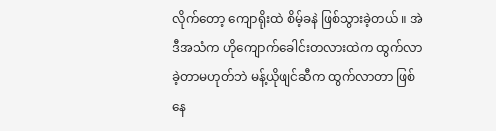လိုက်တော့ ကျောရိုးထဲ စိမ့်ခနဲ ဖြစ်သွားခဲ့တယ် ။ အဲဒီအသံက ဟိုကျောက်ခေါင်းတလားထဲက ထွက်လာခဲ့တာမဟုတ်ဘဲ မန့်ယိုဖျင်ဆီက ထွက်လာတာ ဖြစ်နေ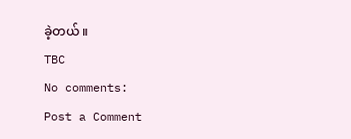ခဲ့တယ် ။
TBC
No comments:
Post a Comment